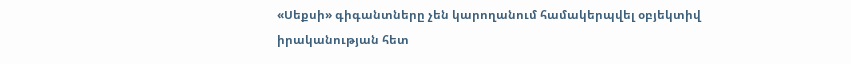«Սեքսի» գիգանտները չեն կարողանում համակերպվել օբյեկտիվ իրականության հետ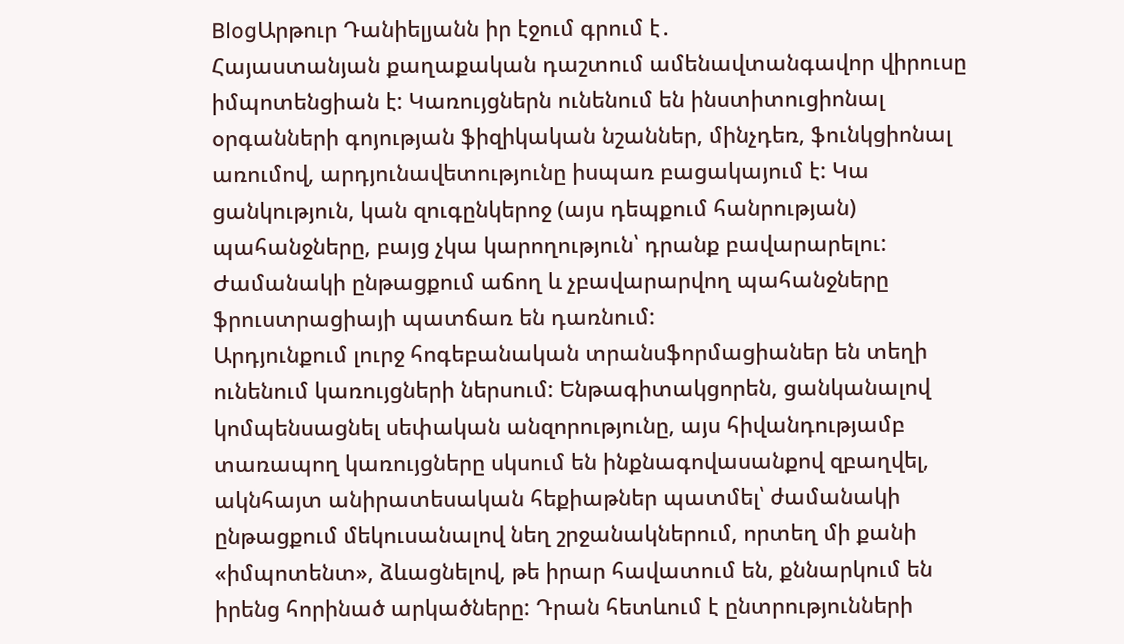BlogԱրթուր Դանիելյանն իր էջում գրում է․
Հայաստանյան քաղաքական դաշտում ամենավտանգավոր վիրուսը իմպոտենցիան է: Կառույցներն ունենում են ինստիտուցիոնալ օրգանների գոյության ֆիզիկական նշաններ, մինչդեռ, ֆունկցիոնալ առումով, արդյունավետությունը իսպառ բացակայում է: Կա ցանկություն, կան զուգընկերոջ (այս դեպքում հանրության) պահանջները, բայց չկա կարողություն՝ դրանք բավարարելու: Ժամանակի ընթացքում աճող և չբավարարվող պահանջները ֆրուստրացիայի պատճառ են դառնում:
Արդյունքում լուրջ հոգեբանական տրանսֆորմացիաներ են տեղի ունենում կառույցների ներսում: Ենթագիտակցորեն, ցանկանալով կոմպենսացնել սեփական անզորությունը, այս հիվանդությամբ տառապող կառույցները սկսում են ինքնագովասանքով զբաղվել, ակնհայտ անիրատեսական հեքիաթներ պատմել՝ ժամանակի ընթացքում մեկուսանալով նեղ շրջանակներում, որտեղ մի քանի «իմպոտենտ», ձևացնելով, թե իրար հավատում են, քննարկում են իրենց հորինած արկածները: Դրան հետևում է ընտրությունների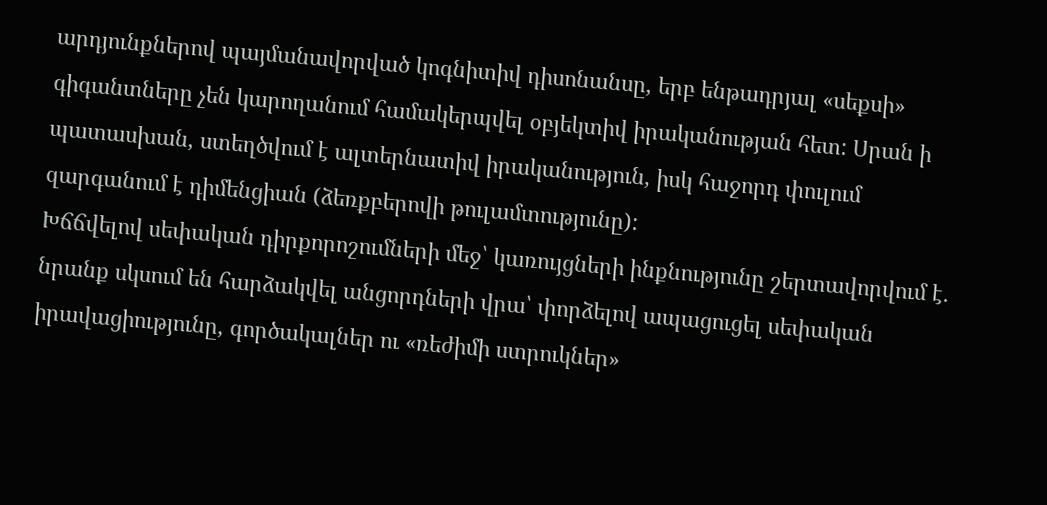արդյունքներով պայմանավորված կոգնիտիվ դիսոնանսը, երբ ենթադրյալ «սեքսի» գիգանտները չեն կարողանում համակերպվել օբյեկտիվ իրականության հետ: Սրան ի պատասխան, ստեղծվում է ալտերնատիվ իրականություն, իսկ հաջորդ փուլում զարգանում է դիմենցիան (ձեռքբերովի թուլամտությունը):
Խճճվելով սեփական դիրքորոշումների մեջ՝ կառույցների ինքնությունը շերտավորվում է․ նրանք սկսում են հարձակվել անցորդների վրա՝ փորձելով ապացուցել սեփական իրավացիությունը, գործակալներ ու «ռեժիմի ստրուկներ»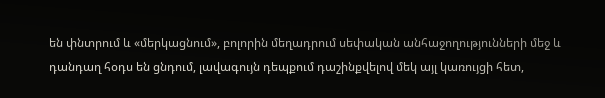են փնտրում և «մերկացնում», բոլորին մեղադրում սեփական անհաջողությունների մեջ և դանդաղ հօդս են ցնդում, լավագույն դեպքում դաշինքվելով մեկ այլ կառույցի հետ,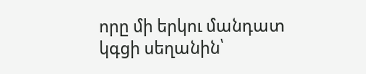որը մի երկու մանդատ կգցի սեղանին՝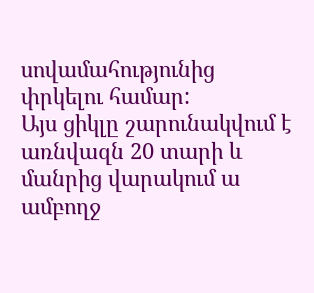սովամահությունից փրկելու համար:
Այս ցիկլը շարունակվում է առնվազն 20 տարի և մանրից վարակում ա ամբողջ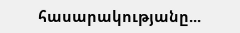հասարակությանը...